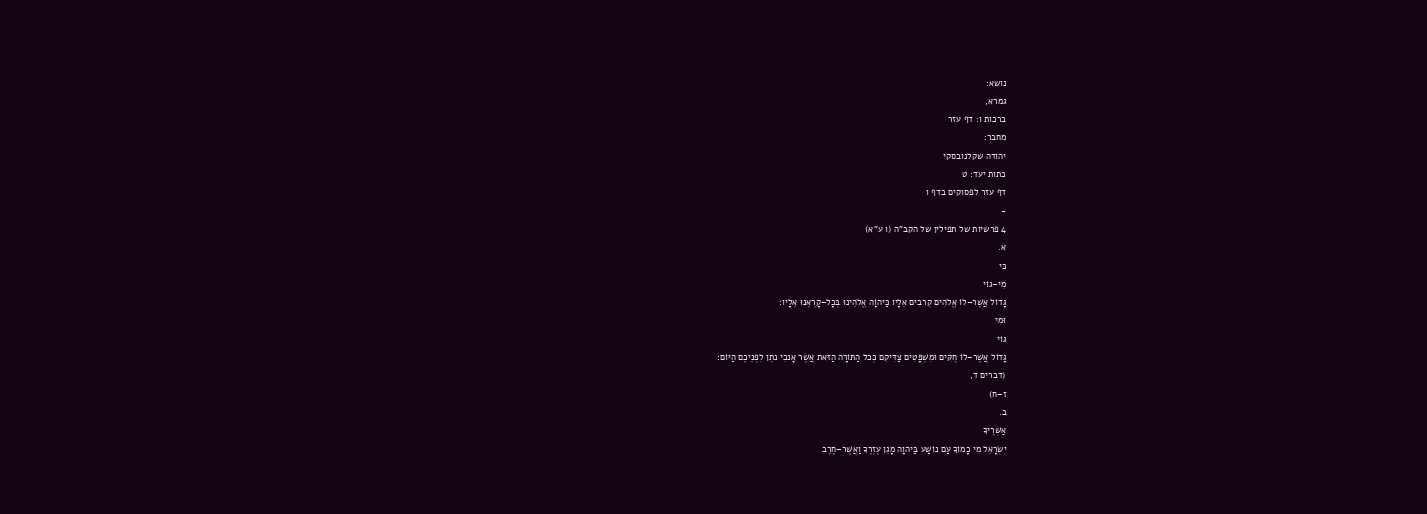נושא:
גמרא,
ברכות ו: דף עזר
מחבר:
יהודה שקלנובסקי
כתות יעד: ט
דף עזר לפסוקים בדף ו
-
4 פרשיות של תפילין של הקב"ה (ו ע"א)
א.
כִּי
מִי–גוֹי
גָּדוֹל אֲשֶׁר–לוֹ אֱלֹהִים קְרבִים אֵלָיו כַּיהוָֹה אֱלֹהֵינוּ בְּכָל–קָרְאֵנוּ אֵלָיו:
וּמִי
גּוֹי
גָּדוֹל אֲשֶׁר–לוֹ חֻקִּים וּמִשְׁפָּטִים צַדִּיקִם כְּכל הַתּוֹרָה הַזּאת אֲשֶׁר אָנכִי נתֵן לִפְנֵיכֶם הַיּוֹם:
(דברים ד,
ז–ח)
ב.
אַשְׁרֶיךָ
יִשְׂרָאֵל מִי כָמוֹךָ עַם נוֹשַׁע בַּיהוָה מָגֵן עֶזְרֶךָ וַאֲשֶׁר–חֶרֶב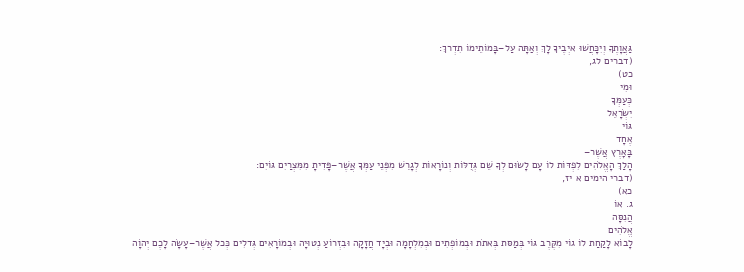גַּאֲוָתֶךָ וְיִכָּחֲשׁוּ איְבֶיךָ לָךְ וְאַתָּה עַל–בָּמוֹתֵימוֹ תִדְרךְ:
(דברים לג,
כט)
וּמִי
כְּעַמְּךָ
יִשְׂרָאֵל
גּוֹי
אֶחָד
בָּאָרֶץ אֲשֶׁר–
הָלַךְ הָאֱלֹהִים לִפְדּוֹת לוֹ עָם לָשׂוּם לְךָ שֵׁם גְּדֻלּוֹת וְנוֹרָאוֹת לְגָרֵשׁ מִפְּנֵי עַמְּךָ אֲשֶׁר–פָּדִיתָ מִמִּצְרַיִם גּוֹיִם:
(דברי הימים א יז,
כא)
ג. אוֹ
הֲנִסָּה
אֱלֹהִים
לָבוֹא לָקַחַת לוֹ גוֹי מִקֶּרֶב גּוֹי בְּמַסּת בְּאתֹת וּבְמוֹפְתִים וּבְמִלְחָמָה וּבְיָד חֲזָקָה וּבִזְרוֹעַ נְטוּיָה וּבְמוֹרָאִים גְּדלִים כְּכל אֲשֶׁר–עָשָׂה לָכֶם יְהוָֹה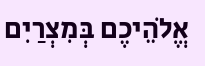אֱלֹהֵיכֶם בְּמִצְרַיִם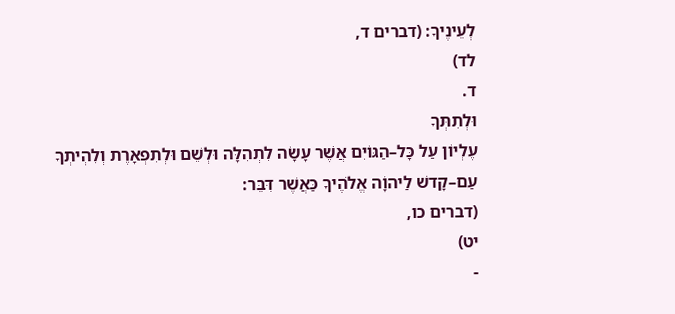לְעֵינֶיךָ: (דברים ד,
לד)
ד.
וּלְתִתְּךָ
עֶלְיוֹן עַל כָּל–הַגּוֹיִם אֲשֶׁר עָשָׂה לִתְהִלָּה וּלְשֵׁם וּלְתִפְאָרֶת וְלִהְיתְךָ עַם–קָדשׁ לַיהוָֹה אֱלֹהֶיךָ כַּאֲשֶׁר דִּבֵּר:
(דברים כו,
יט)
-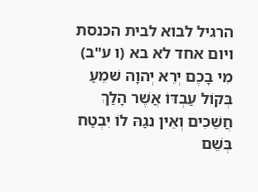הרגיל לבוא לבית הכנסת ויום אחד לא בא (ו ע"ב)
מִי בָכֶם יְרֵא יְהוָה שׁמֵעַ בְּקוֹל עַבְדּוֹ אֲשֶׁר הָלַךְ חֲשֵׁכִים וְאֵין נגַהּ לוֹ יִבְטַח בְּשֵׁם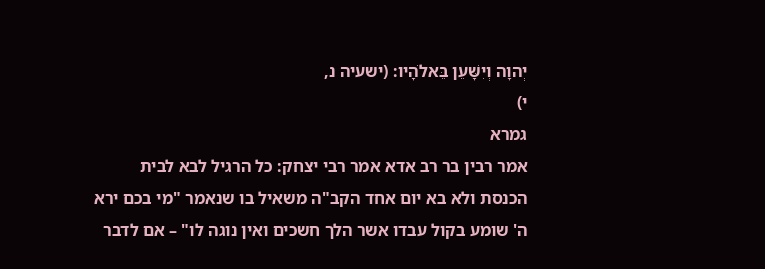יְהוָה וְיִשָּׁעֵן בֵּאלֹהָיו: (ישעיה נ,
י)
גמרא
אמר רבין בר רב אדא אמר רבי יצחק: כל הרגיל לבא לבית הכנסת ולא בא יום אחד הקב"ה משאיל בו שנאמר "מי בכם ירא ה' שומע בקול עבדו אשר הלך חשכים ואין נוגה לו" – אם לדבר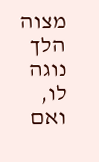מצוה הלך נוגה לו, ואם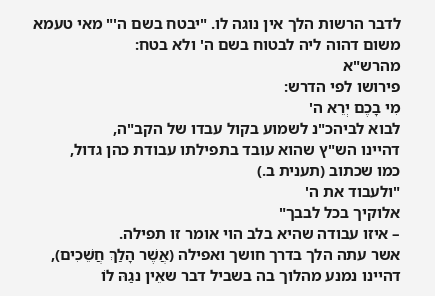לדבר הרשות הלך אין נוגה לו. "יבטח בשם ה'" מאי טעמא משום דהוה ליה לבטוח בשם ה' ולא בטח:
מהרש"א
פירושו לפי הדרש:
מִי בָכֶם יְרֵא ה'
לבוא לביהכ"נ לשמוע בקול עבדו של הקב"ה,
דהיינו הש"ץ שהוא עובד בתפילתו עבודת כהן גדול,
כמו שכתוב (תענית ב.)
"ולעבוד את ה'
אלוקיך בכל לבבך"
– איזו עבודה שהיא בלב הוי אומר זו תפילה.
אשר עתה הלך בדרך חושך ואפילה (אֲשֶׁר הָלַךְ חֲשֵׁכִים),
דהיינו נמנע מהלוך בה בשביל דבר שאֵין נגַהּ לוֹ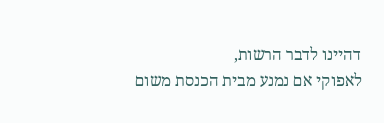דהיינו לדבר הרשות,
לאפוקי אם נמנע מבית הכנסת משום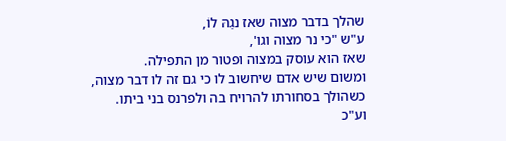שהלך בדבר מצוה שאז נגַהּ לוֹ,
ע"ש "כי נר מצוה וגו',
שאז הוא עוסק במצוה ופטור מן התפילה.
ומשום שיש אדם שיחשוב לו כי גם זה לו דבר מצוה,
כשהולך בסחורתו להרויח בה ולפרנס בני ביתו.
וע"כ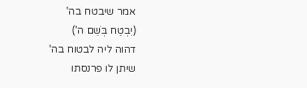אמר שיבטח בה'
(יִבְטַח בְּשֵׁם ה')
דהוה ליה לבטוח בה'
שיתן לו פרנסתו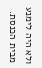ולא היה לימנע מבית הכנסת.